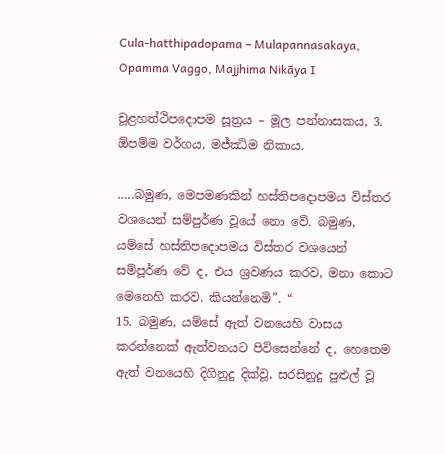Cula-hatthipadopama – Mulapannasakaya, Opamma Vaggo, Majjhima Nikāya I

චූළහත්ථිපදොපම සූත්‍රය – මූල පන්නාසකය, 3. ඕපම්ම වර්ගය, මජ්‌ඣිම නිකාය.

.….බමුණ, මෙපමණකින් හස්තිපදොපමය විස්තර වශයෙන් සම්පුර්ණ වූයේ නො වේ. බමුණ, යම්සේ හස්තිපදොපමය විස්තර වශයෙන් සම්පූර්ණ වේ ද, එය ශ්‍රවණය කරව, මනා කොට මෙනෙහි කරව. කියන්නෙමි”. “
15. බමුණ, යම්සේ ඇත් වනයෙහි වාසය කරන්නෙක් ඇත්වනයට පිවිසෙන්නේ ද, හෙතෙම ඇත් වනයෙහි දිගිනුදු දික්වූ, සරසිනුදු පුළුල් වූ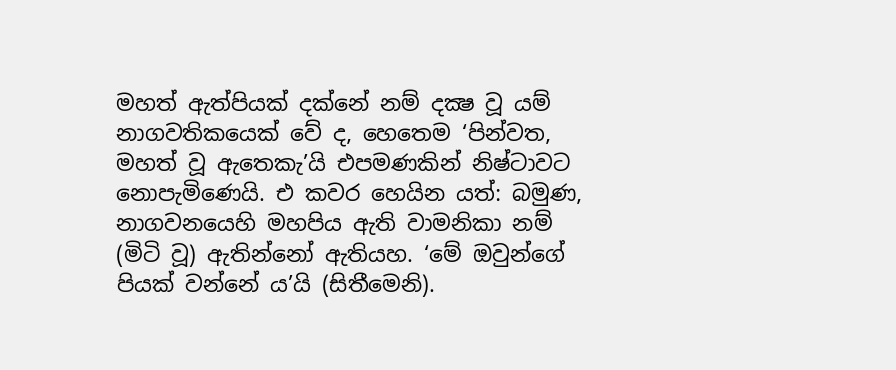මහත් ඇත්පියක් දක්නේ නම් දක්‍ෂ වූ යම් නාගවතිකයෙක් වේ ද, හෙතෙම ‘පින්වත, මහත් වූ ඇතෙකැ’යි එපමණකින් නිෂ්ටාවට නොපැමිණෙයි. එ කවර හෙයින යත්: බමුණ, නාගවනයෙහි මහපිය ඇති වාමනිකා නම් (මිටි වූ) ඇතින්නෝ ඇතියහ. ‘මේ ඔවුන්ගේ පියක් වන්නේ ය’යි (සිතීමෙනි).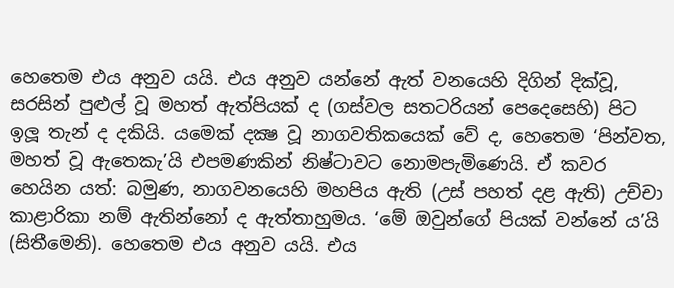හෙතෙම එය අනුව යයි. එය අනුව යන්නේ ඇත් වනයෙහි දිගින් දික්වූ, සරසින් පුළුල් වූ මහත් ඇත්පියක් ද (ගස්වල සතටරියන් පෙදෙසෙහි) පිට ඉලූ තැන් ද දකියි. යමෙක් දක්‍ෂ වූ නාගවතිකයෙක් වේ ද, හෙතෙම ‘පින්වත, මහත් වූ ඇතෙකැ’යි එපමණකින් නිෂ්ටාවට නොමපැමිණෙයි. ඒ කවර හෙයින යත්: බමුණ, නාගවනයෙහි මහපිය ඇති (උස් පහත් දළ ඇති) උච්චා කාළාරිකා නම් ඇතින්නෝ ද ඇත්තාහුමය. ‘මේ ඔවුන්ගේ පියක් වන්නේ ය’යි (සිතීමෙනි). හෙතෙම එය අනුව යයි. එය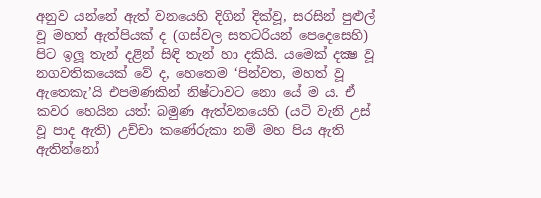අනුව යන්නේ ඇත් වනයෙහි දිගින් දික්වූ, සරසින් පුළුල් වූ මහත් ඇත්පියක් ද (ගස්වල සතටරියන් පෙදෙසෙහි) පිට ඉලූ තැන් දළින් සිඳි තැන් හා දකියි. යමෙක් දක්‍ෂ වූ නගවතිකයෙක් වේ ද, හෙතෙම ‘පින්වත, මහත් වූ ඇතෙකැ’යි එපමණකින් නිෂ්ටාවට නො යේ ම ය. ඒ කවර හෙයින යත්: බමුණ ඇත්වනයෙහි (යටි වැනි උස් වූ පාද ඇති) උච්චා කණේරුකා නම් මහ පිය ඇති ඇතින්නෝ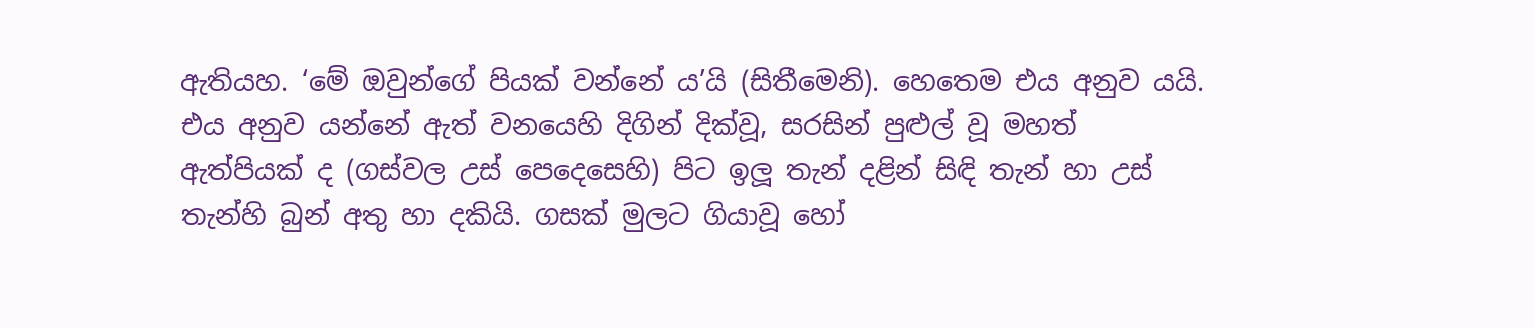ඇතියහ. ‘මේ ඔවුන්ගේ පියක් වන්නේ ය’යි (සිතීමෙනි). හෙතෙම එය අනුව යයි. එය අනුව යන්නේ ඇත් වනයෙහි දිගින් දික්වූ, සරසින් පුළුල් වූ මහත් ඇත්පියක් ද (ගස්වල උස් පෙදෙසෙහි) පිට ඉලූ තැන් දළින් සිඳි තැන් හා උස් තැන්හි බුන් අතු හා දකියි. ගසක් මුලට ගියාවූ හෝ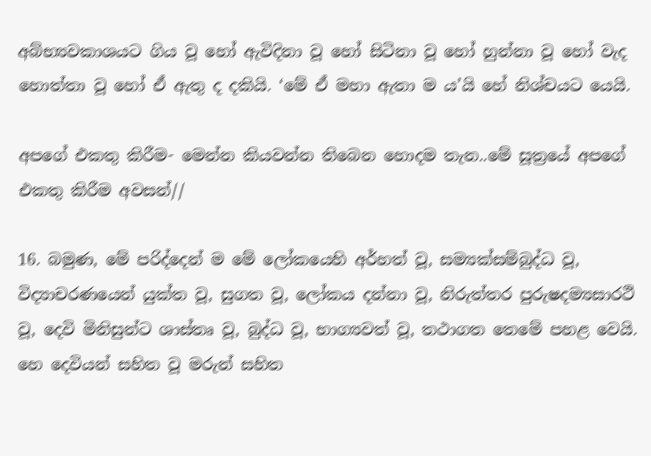අබ්භ්‍යවකාශයට ගිය වූ හෝ ඇවිදිනා වූ හෝ සිටිනා වූ හෝ හුන්නා වූ හෝ වැද හොත්තා වූ හෝ ඒ ඇතු ද දකියි. ‘මේ ඒ මහා ඇතා ම ය’යි හේ නිශ්චයට යෙයි.

අපගේ එකතු කිරීම- මෙන්න කියවන්න තිබෙන හොදම තැන..මේ සූත්‍රයේ අපගේ එකතු කිරීම අවසන්//

16. බමුණ, මේ පරිද්දෙන් ම මේ ලෝකයෙහි අර්හත් වූ, සම්‍යක්සම්බුද්ධ වූ, විද්‍යාචරණයෙන් යුක්ත වූ, සුගත වූ, ලෝකය දන්නා වූ, නිරුත්තර පුරුෂදම්‍යසාරථි වූ, දෙවි මිනිසුන්ට ශාස්තෘ වූ, බුද්ධ වූ, භාග්‍යවත් වූ, තථාගත තෙමේ පහළ වෙයි. හෙ දෙවියන් සහිත වූ මරුන් සහිත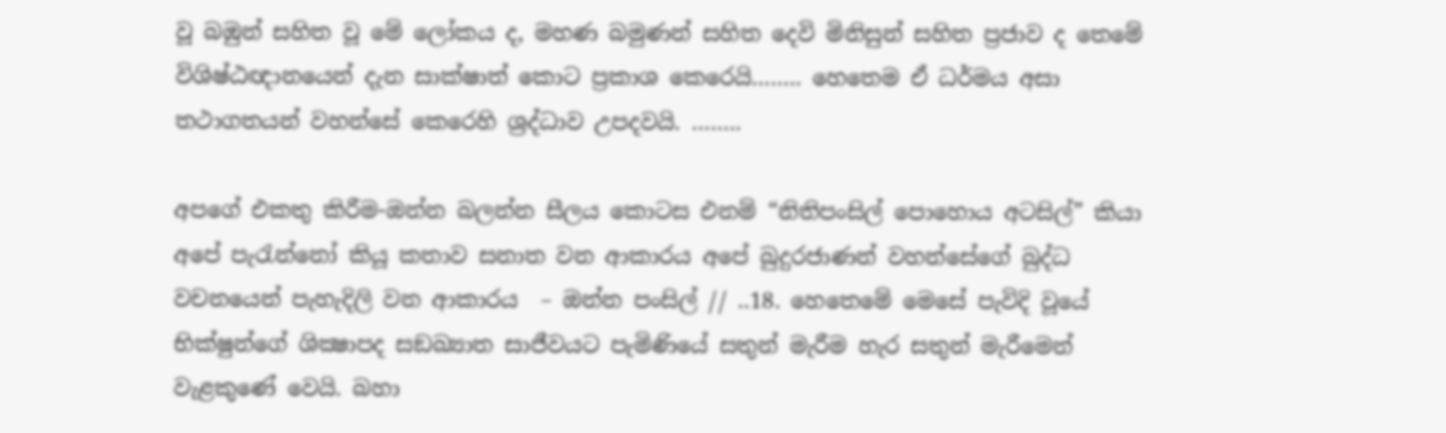වූ බඹුන් සහිත වූ මේ ලෝකය ද, මහණ බමුණන් සහිත දෙවි මිනිසුන් සහිත ප්‍රජාව ද තෙමේ විශිෂ්ඨඥානයෙන් දැන සාක්ෂාත් කොට ප්‍රකාශ කෙරෙයි…….. හෙතෙම ඒ ධර්මය අසා තථාගතයන් වහන්සේ කෙරෙහි ශ්‍රද්ධාව උපදවයි. ……..

අපගේ එකතු කිරීම-ඔන්න බලන්න සීලය කොටස එනම් “නිතිපංසිල් පොහොය අටසිල්” කියා අපේ පැරැන්නෝ කියූ කතාව සනාත වන ආකාරය අපේ බුදුරජාණන් වහන්සේගේ බුද්ධ වචනයෙන් පැහැදිලි වන ආකාරය  – ඔන්න පංසිල් // ..18. හෙතෙමේ මෙසේ පැවිදි වූයේ භික්ෂුන්ගේ ශික්‍ෂාපද සඞඛ්‍යාත සාජීවයට පැමිණියේ සතුන් මැරීම හැර සතුන් මැරීමෙන් වැළකුණේ වෙයි. බහා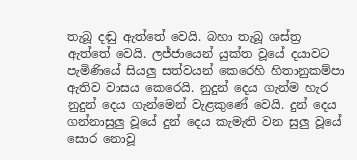තැබූ දඬු ඇත්තේ වෙයි. බහා තැබූ ශස්ත්‍ර ඇත්තේ වෙයි. ලජ්ජායෙන් යුක්ත වූයේ දයාවට පැමිණියේ සියලු සත්වයන් කෙරෙහි හිතානුකම්පා ඇතිව වාසය කෙරෙයි. නුදුන් දෙය ගැන්ම හැර නුදුන් දෙය ගැන්මෙන් වැළකුණේ වෙයි. දුන් දෙය ගන්නාසුලු වූයේ දුන් දෙය කැමැති වන සුලු වූයේ සොර නොවූ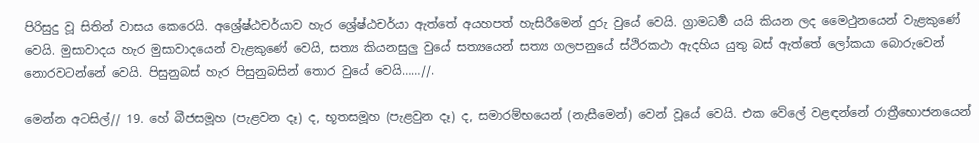පිරිසුදු වූ සිතින් වාසය කෙරෙයි. අශ්‍රේෂ්ඨචර්යාව හැර ශ්‍රේෂ්ඨචර්යා ඇත්තේ අයහපත් හැසිරීමෙන් දුරු වුයේ වෙයි. ග්‍රාමධර්‍ම යයි කියන ලද මෛථුනයෙන් වැළකුණේ වෙයි. මුසාවාදය හැර මුසාවාදයෙන් වැළකුණේ වෙයි, සත්‍ය කියනසුලු වුයේ සත්‍යයෙන් සත්‍ය ගලපනුයේ ස්ථිරකථා ඇදහිය යුතු බස් ඇත්තේ ලෝකයා බොරුවෙන් නොරවටන්නේ වෙයි. පිසුනුබස් හැර පිසුනුබසින් තොර වුයේ වෙයි……//.

මෙන්න අටසිල්// 19. හේ බීජසමූහ (පැළවන දෑ) ද, භූතසමූහ (පැළවුන දෑ) ද, සමාරම්භයෙන් (නැසීමෙන්) වෙන් වූයේ වෙයි. එක වේලේ වළඳන්නේ රාත්‍රීභොජනයෙන්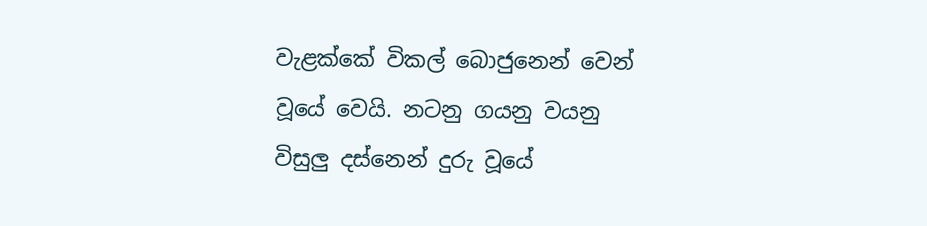වැළක්කේ විකල් බොජුනෙන් වෙන් වූයේ වෙයි. නටනු ගයනු වයනු විසුලු දස්නෙන් දුරු වූයේ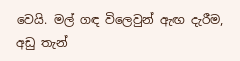වෙයි. මල් ගඳ විලෙවුන් ඇඟ දැරීම, අඩු තැන්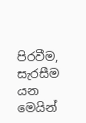පිරවීම, සැරසීම යන මෙයින්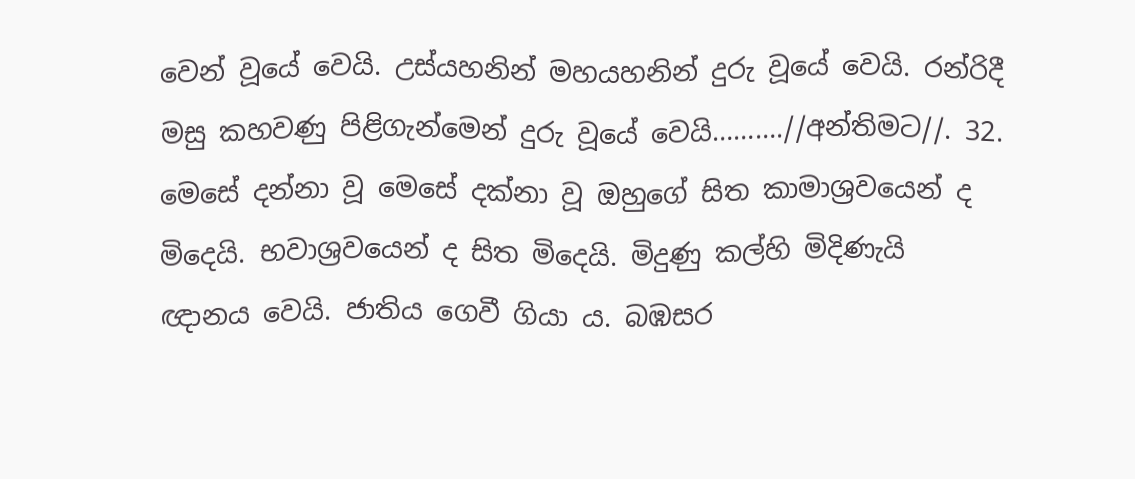වෙන් වූයේ වෙයි. උස්යහනින් මහයහනින් දුරු වූයේ වෙයි. රන්රිදී මසු කහවණු පිළිගැන්මෙන් දුරු වූයේ වෙයි……….//අන්තිමට//. 32. මෙසේ දන්නා වූ මෙසේ දක්නා වූ ඔහුගේ සිත කාමාශ්‍රවයෙන් ද මිදෙයි. භවාශ්‍රවයෙන් ද සිත මිදෙයි. මිදුණු කල්හි මිදිණැයි ඥානය වෙයි. ජාතිය ගෙවී ගියා ය. බඹසර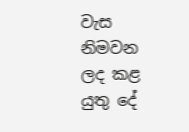වැස නිමවන ලද කළ යුතු දේ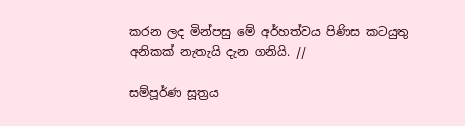කරන ලද මින්පසු මේ අර්හත්වය පිණිස කටයුතු අනිකක් නැතැයි දැන ගනියි. //

සම්පූර්ණ සූත්‍රය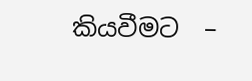කියවීමට  –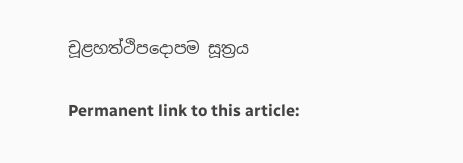චූළහත්ථිපදොපම සූත්‍රය

Permanent link to this article: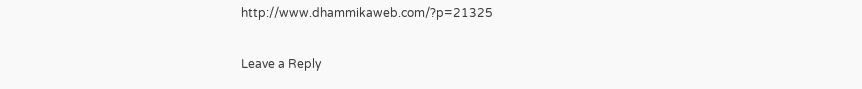http://www.dhammikaweb.com/?p=21325

Leave a Reply